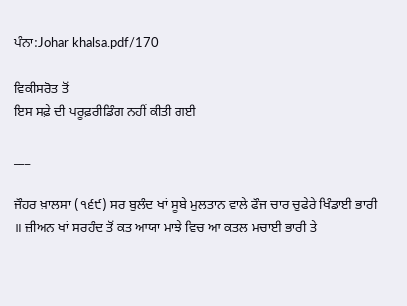ਪੰਨਾ:Johar khalsa.pdf/170

ਵਿਕੀਸਰੋਤ ਤੋਂ
ਇਸ ਸਫ਼ੇ ਦੀ ਪਰੂਫ਼ਰੀਡਿੰਗ ਨਹੀਂ ਕੀਤੀ ਗਈ

___

ਜੌਹਰ ਖ਼ਾਲਸਾ (੧੬੯) ਸਰ ਬੁਲੰਦ ਖਾਂ ਸੂਬੇ ਮੁਲਤਾਨ ਵਾਲੇ ਫੌਜ ਚਾਰ ਚੁਫੇਰੇ ਖਿੰਡਾਈ ਭਾਰੀ ॥ ਜ਼ੀਅਨ ਖਾਂ ਸਰਹੰਦ ਤੋਂ ਕਤ ਆਯਾ ਮਾਝੇ ਵਿਚ ਆ ਕਤਲ ਮਚਾਈ ਭਾਰੀ ਤੇ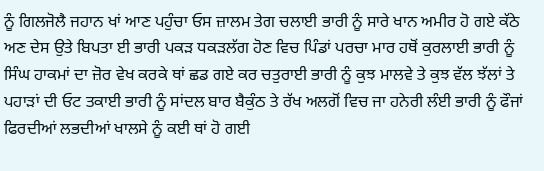ਨੂੰ ਗਿਲਜੋਲੈ ਜਹਾਨ ਖਾਂ ਆਣ ਪਹੁੰਚਾ ਓਸ ਜ਼ਾਲਮ ਤੇਗ ਚਲਾਈ ਭਾਰੀ ਨੂੰ ਸਾਰੇ ਖਾਨ ਅਮੀਰ ਹੋ ਗਏ ਕੱਠੇ ਅਣ ਦੇਸ ਉਤੇ ਬਿਪਤਾ ਈ ਭਾਰੀ ਪਕੜ ਧਕੜਲੱਗ ਹੋਣ ਵਿਚ ਪਿੰਡਾਂ ਪਰਚਾ ਮਾਰ ਹਥੋਂ ਕੁਰਲਾਈ ਭਾਰੀ ਨੂੰ ਸਿੰਘ ਹਾਕਮਾਂ ਦਾ ਜ਼ੋਰ ਵੇਖ ਕਰਕੇ ਥਾਂ ਛਡ ਗਏ ਕਰ ਚਤੁਰਾਈ ਭਾਰੀ ਨੂੰ ਕੁਝ ਮਾਲਵੇ ਤੇ ਕੁਝ ਵੱਲ ਝੱਲਾਂ ਤੇ ਪਹਾੜਾਂ ਦੀ ਓਟ ਤਕਾਈ ਭਾਰੀ ਨੂੰ ਸਾਂਦਲ ਬਾਰ ਬੈਕੁੰਠ ਤੇ ਰੱਖ ਅਲਗੋਂ ਵਿਚ ਜਾ ਹਨੇਰੀ ਲੰਈ ਭਾਰੀ ਨੂੰ ਫੌਜਾਂ ਫਿਰਦੀਆਂ ਲਭਦੀਆਂ ਖਾਲਸੇ ਨੂੰ ਕਈ ਥਾਂ ਹੋ ਗਈ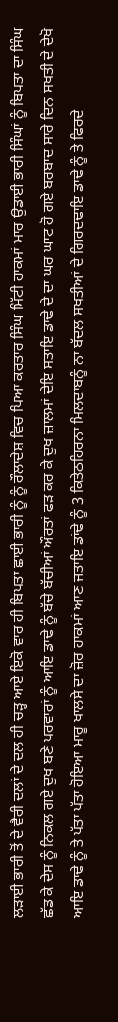ਲੜਾਈ ਭਾਰੀ ਤੋਂ ਦੇ ਵੈਰੀ ਦਲਾਂ ਦੇ ਦਲ ਹੀ ਚੜ੍ਹ ਆਏ ਇਕੋ ਵਾਰ ਹੀ ਬਿਪਤਾ ਛਾਈ ਭਾਰੀ ਨੂੰ ਨੂੰ ਰੌਲਾਦੇਸ਼ ਵਿਚ ਪਿਆ ਕਰਤਾਰ ਸਿੰਘ ਮਿੱਟੀ ਹਾਕਮਾਂ ਮਾਰ ਉਡਾਈ ਭਾਰੀ ਸਿੰਘਾਂ ਨੂੰ ਬਿਪਤਾ ਦਾ ਸਿੰਘ ਛੱਡ ਕੇ ਦੇਸ ਨੂੰ ਨਿਕਲ ਗਏ ਦੁਖ ਬਣੇ ਪਰਵਾਰਾਂ ਨੂੰ ਆਇ ਡਾਢੇ ਨੂੰ ਬੱਚੇ ਬੱਚੀਆਂ ਔਰਤਾਂ ਫੜ ਕਰ ਕੇ ਦੁਖ ਜ਼ਾਲਮਾਂ ਦੇਇ ਸਤਾਇ ਡਾਢੇ ਦੇ ਦਾ ਘਰ ਘਾਟ ਹੋ ਗਏ ਬਰਬਾਦ ਸਾਰੇ ਦਿਨ ਸਖਤੀ ਦੇ ਦੇਖੋ ਆਇ ਡਾਢੇ ਨੂੰ ਤੇ ਪੱਤਾ ਪੱਤਾ ਹੋਇਆ ਮਾਰੂ ਖਾਲਸੇ ਦਾ ਜ਼ੋਰ ਹਾਕਮਾਂ ਆਣ ਜਤਾਇ ਡਾਂਢੇ ਨੂੰ 3 ਕਿਤੇਠਹਿਰਨਾ ਮਿਲਦਾਬਨੂੰ ਨਾ ਬੱਦਲ ਸਖਤੀਆਂ ਦੇ ਗਿਰਦਢਾਇ ਡਾਢੇ ਨੂੰ ਤੇ ਫਿਰਦੇ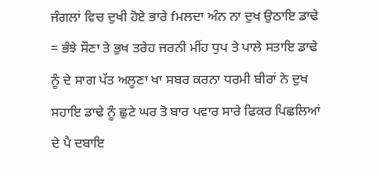ਜੰਗਲਾਂ ਵਿਚ ਦੁਖੀ ਹੋਏ ਭਾਰੇ fਮਲਦਾ ਅੰਨ ਨਾ ਦੁਖ ਉਠਾਇ ਡਾਢੇ = ਭੰਝੇ ਸੌਣਾ ਤੇ ਭੁਖ ਤਰੇਹ ਜਰਨੀ ਮੀਂਹ ਧੁਪ ਤੇ ਪਾਲੇ ਸਤਾਇ ਡਾਢੇ ਨੂੰ ਦੇ ਸਾਗ ਪੱਤ ਅਲੂਣਾ ਖਾ ਸਬਰ ਕਰਨਾ ਧਰਮੀ ਬੀਰਾਂ ਨੇ ਦੁਖ ਸਹਾਇ ਡਾਢੇ ਨੂੰ ਛੁਟੇ ਘਰ ਤੋ ਬਾਰ ਪਵਾਰ ਸਾਰੇ ਫਿਕਰ ਪਿਛਲਿਆਂ ਦੇ ਪੈ ਦਬਾਇ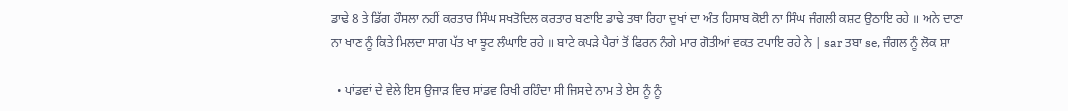ਡਾਢੇ 8 ਤੇ ਡਿੱਗ ਹੌਸਲਾ ਨਹੀਂ ਕਰਤਾਰ ਸਿੰਘ ਸਖਤੋਦਿਲ ਕਰਤਾਰ ਬਣਾਇ ਡਾਢੇ ਤਥਾ ਰਿਹਾ ਦੁਖਾਂ ਦਾ ਅੰਤ ਹਿਸਾਬ ਕੋਈ ਨਾ ਸਿੰਘ ਜੰਗਲੀ ਕਸ਼ਟ ਉਠਾਇ ਰਹੇ ॥ ਅਨੇ ਦਾਣਾ ਨਾ ਖਾਣ ਨੂੰ ਕਿਤੇ ਮਿਲਦਾ ਸਾਗ ਪੱਤ ਖਾ ਝੂਟ ਲੰਘਾਇ ਰਹੇ ॥ ਬਾਟੇ ਕਪੜੇ ਪੈਰਾਂ ਤੋਂ ਫਿਰਨ ਨੰਗੇ ਮਾਰ ਗੋਤੀਆਂ ਵਕਤ ਟਪਾਇ ਰਹੇ ਨੇ | sar ਤਬਾ se, ਜੰਗਲ ਨੂੰ ਲੋਕ ਸ਼ਾ

  • ਪਾਂਡਵਾਂ ਦੇ ਵੇਲੇ ਇਸ ਉਜਾੜ ਵਿਚ ਸਾਂਡਵ ਰਿਖੀ ਰਹਿੰਦਾ ਸੀ ਜਿਸਦੇ ਨਾਮ ਤੇ ਏਸ ਨੂੰ ਨੂੰ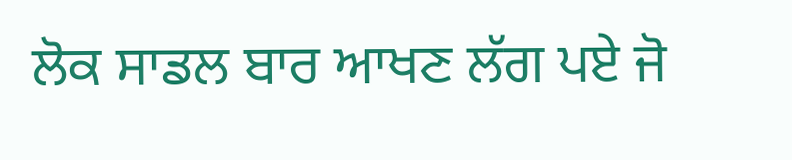ਲੋਕ ਸਾਡਲ ਬਾਰ ਆਖਣ ਲੱਗ ਪਏ ਜੋ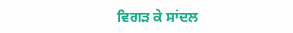ਵਿਗੜ ਕੇ ਸਾਂਦਲ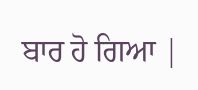ਬਾਰ ਹੋ ਗਿਆ |